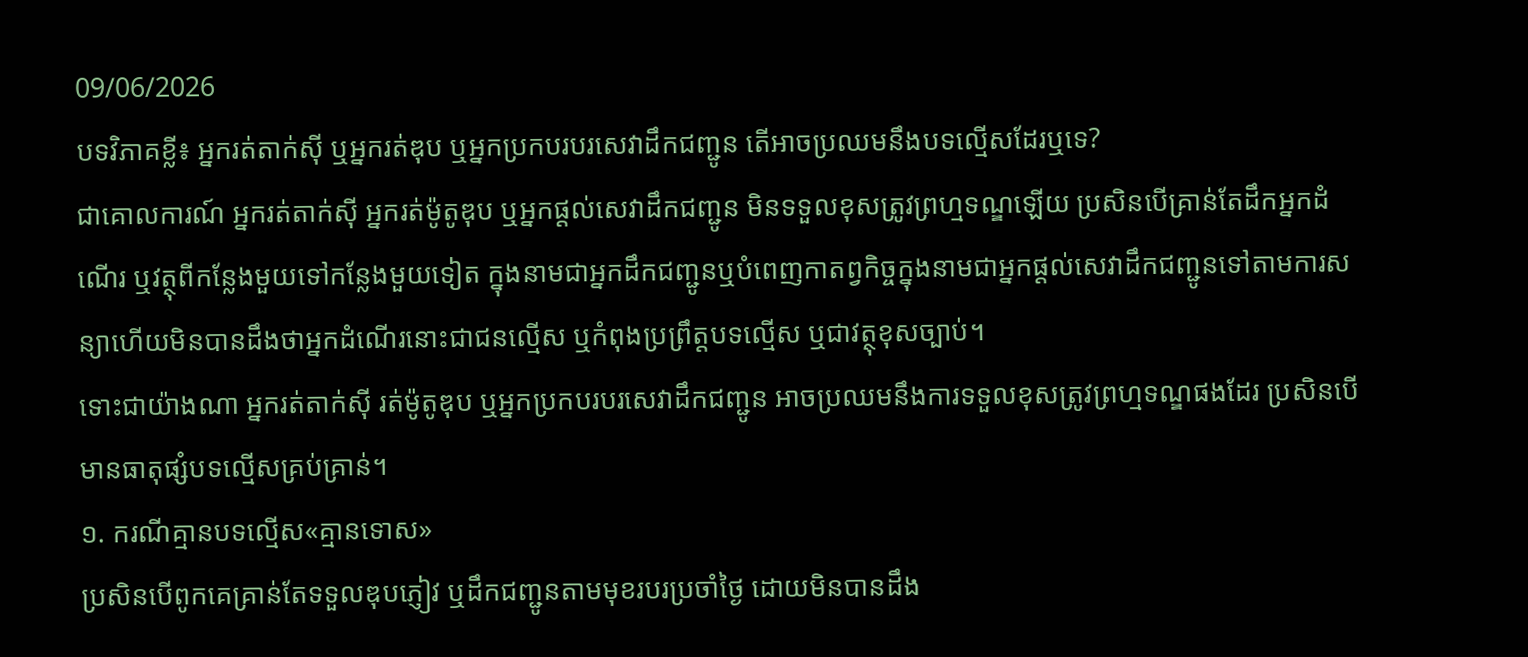09/06/2026
បទវិភាគខ្លី៖ អ្នករត់តាក់ស៊ី ឬអ្នករត់ឌុប ឬអ្នកប្រកបរបរសេវាដឹកជញ្ជូន តើអាចប្រឈមនឹងបទល្មើសដែរឬទេ?
ជាគោលការណ៍ អ្នករត់តាក់ស៊ី អ្នករត់ម៉ូតូឌុប ឬអ្នកផ្តល់សេវាដឹកជញ្ជូន មិនទទួលខុសត្រូវព្រហ្មទណ្ឌឡើយ ប្រសិនបើគ្រាន់តែដឹកអ្នកដំណើរ ឬវត្ថុពីកន្លែងមួយទៅកន្លែងមួយទៀត ក្នុងនាមជាអ្នកដឹកជញ្ជូនឬបំពេញកាតព្វកិច្ចក្នុងនាមជាអ្នកផ្តល់សេវាដឹកជញ្ជូនទៅតាមការសន្យាហើយមិនបានដឹងថាអ្នកដំណើរនោះជាជនល្មើស ឬកំពុងប្រព្រឹត្តបទល្មើស ឬជាវត្ថុខុសច្បាប់។
ទោះជាយ៉ាងណា អ្នករត់តាក់ស៊ី រត់ម៉ូតូឌុប ឬអ្នកប្រកបរបរសេវាដឹកជញ្ជូន អាចប្រឈមនឹងការទទួលខុសត្រូវព្រហ្មទណ្ឌផងដែរ ប្រសិនបើមានធាតុផ្សំបទល្មើសគ្រប់គ្រាន់។
១. ករណីគ្មានបទល្មើស«គ្មានទោស»
ប្រសិនបើពូកគេគ្រាន់តែទទួលឌុបភ្ញៀវ ឬដឹកជញ្ជូនតាមមុខរបរប្រចាំថ្ងៃ ដោយមិនបានដឹង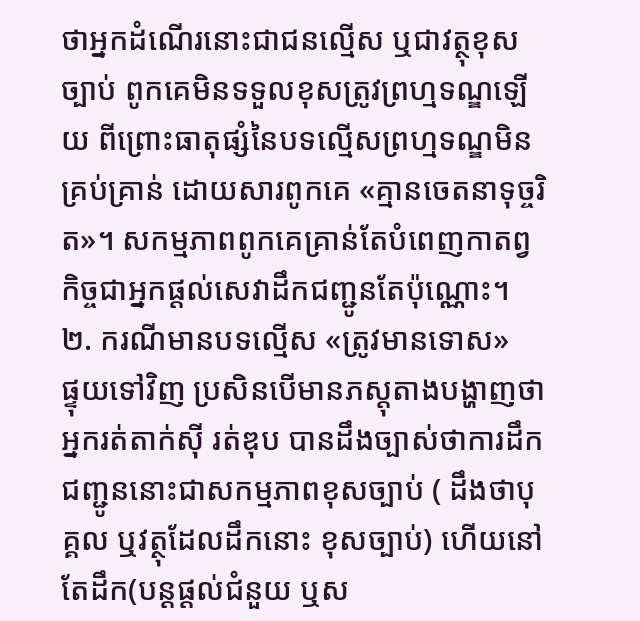ថាអ្នកដំណើរនោះជាជនល្មើស ឬជាវត្ថុខុសច្បាប់ ពូកគេមិនទទួលខុសត្រូវព្រហ្មទណ្ឌឡើយ ពីព្រោះធាតុផ្សំនៃបទល្មើសព្រហ្មទណ្ឌមិនគ្រប់គ្រាន់ ដោយសារពូកគេ «គ្មានចេតនាទុច្ចរិត»។ សកម្មភាពពូកគេគ្រាន់តែបំពេញកាតព្វកិច្ចជាអ្នកផ្តល់សេវាដឹកជញ្ជូនតែប៉ុណ្ណោះ។
២. ករណីមានបទល្មើស «ត្រូវមានទោស»
ផ្ទុយទៅវិញ ប្រសិនបើមានភស្តុតាងបង្ហាញថាអ្នករត់តាក់ស៊ី រត់ឌុប បានដឹងច្បាស់ថាការដឹកជញ្ជូននោះជាសកម្មភាពខុសច្បាប់ ( ដឹងថាបុគ្គល ឬវត្ថុដែលដឹកនោះ ខុសច្បាប់) ហើយនៅតែដឹក(បន្តផ្តល់ជំនួយ ឬស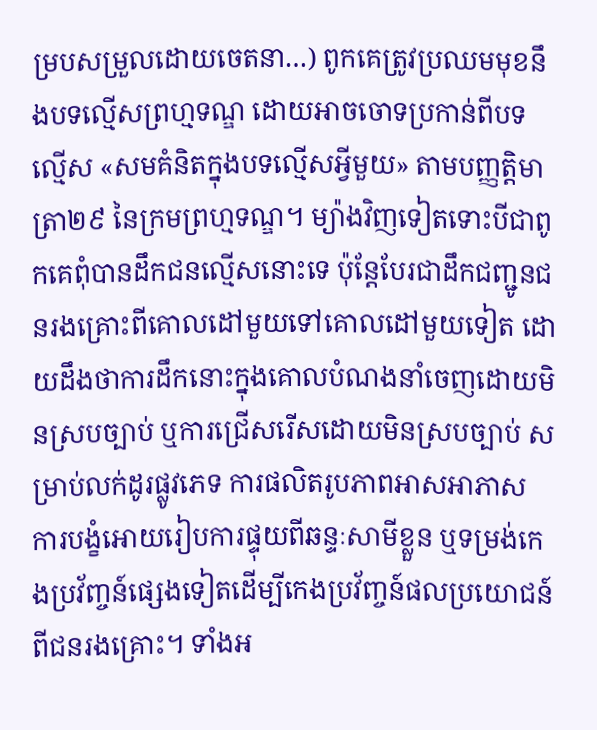ម្របសម្រួលដោយចេតនា…) ពូកគេត្រូវប្រឈមមុខនឹងបទល្មើសព្រហ្មទណ្ឌ ដោយអាចចោទប្រកាន់ពីបទល្មើស «សមគំនិតក្នុងបទល្មើសអ្វីមួយ» តាមបញ្ញត្តិមាត្រា២៩ នៃក្រមព្រហ្មទណ្ឌ។ ម្យ៉ាងវិញទៀតទោះបីជាពូកគេពុំបានដឹកជនល្មើសនោះទេ ប៉ុន្តែបែរជាដឹកជញ្ជូនជនរងគ្រោះពីគោលដៅមួយទៅគោលដៅមួយទៀត ដោយដឹងថាការដឹកនោះក្នុងគោលបំណងនាំចេញដោយមិនស្របច្បាប់ ឬការជ្រើសរើសដោយមិនស្របច្បាប់ សម្រាប់លក់ដូរផ្លូវភេទ ការផលិតរូបភាពអាសអាភាស ការបង្ខំអោយរៀបការផ្ទុយពីឆន្ទៈសាមីខ្លួន ឬទម្រង់កេងប្រវ័ញ្ចន៍ផ្សេងទៀតដើម្បីកេងប្រវ័ញ្ចន៍ផលប្រយោជន៍ពីជនរងគ្រោះ។ ទាំងអ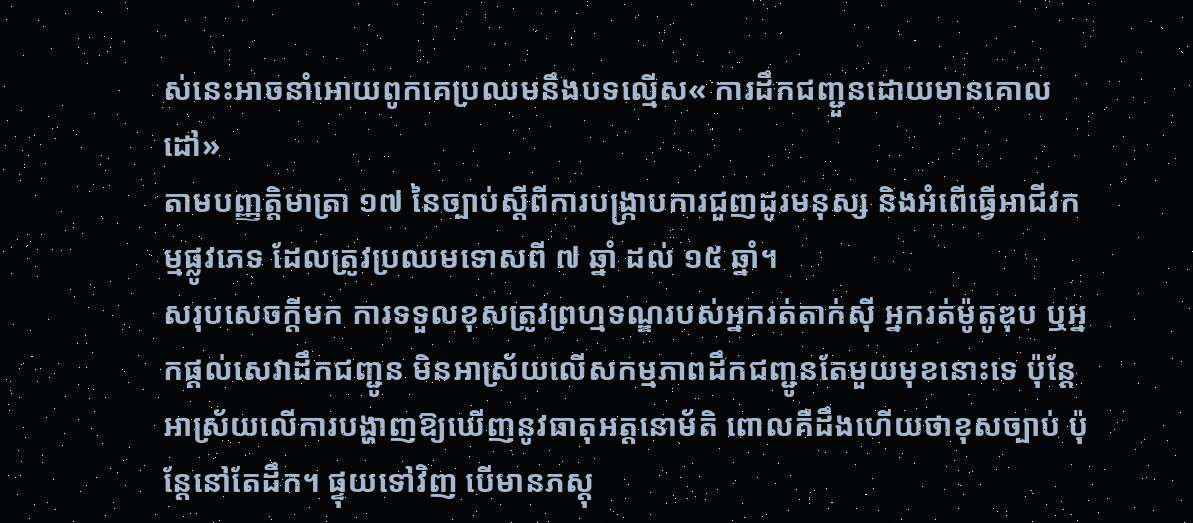ស់នេះអាចនាំអោយពូកគេប្រឈមនឹងបទល្មើស« ការដឹកជញ្ជួនដោយមានគោលដៅ»
តាមបញ្ញត្តិមាត្រា ១៧ នៃច្បាប់ស្តីពីការបង្រ្កាបការជួញដូរមនុស្ស និងអំពើធ្វើអាជីវកម្មផ្លូវភេទ ដែលត្រូវប្រឈមទោសពី ៧ ឆ្នាំ ដល់ ១៥ ឆ្នាំ។
សរុបសេចក្តីមក ការទទួលខុសត្រូវព្រហ្មទណ្ឌរបស់អ្នករត់តាក់ស៊ី អ្នករត់ម៉ូតូឌុប ឬអ្នកផ្តល់សេវាដឹកជញ្ជូន មិនអាស្រ័យលើសកម្មភាពដឹកជញ្ជូនតែមួយមុខនោះទេ ប៉ុន្តែអាស្រ័យលើការបង្ហាញឱ្យឃើញនូវធាតុអត្តនោម័តិ ពោលគឺដឹងហើយថាខុសច្បាប់ ប៉ុន្តែនៅតែដឹក។ ផ្ទុយទៅវិញ បើមានភស្តុ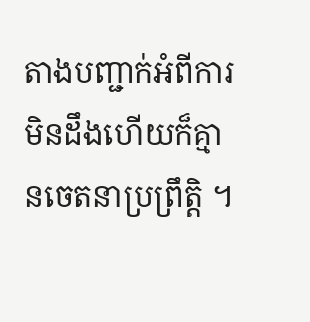តាងបញ្ជាក់អំពីការមិនដឹងហើយក៏គ្មានចេតនាប្រព្រឹត្តិ ។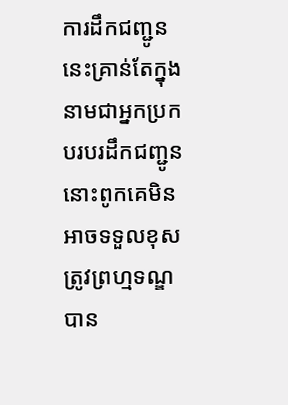ការដឹកជញ្ជូននេះគ្រាន់តែក្នុងនាមជាអ្នកប្រកបរបរដឹកជញ្ជូន នោះពូកគេមិនអាចទទួលខុសត្រូវព្រហ្មទណ្ឌបាន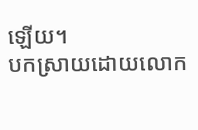ឡើយ។
បកស្រាយដោយលោក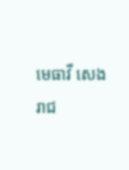មេធាវី សេង រាជ